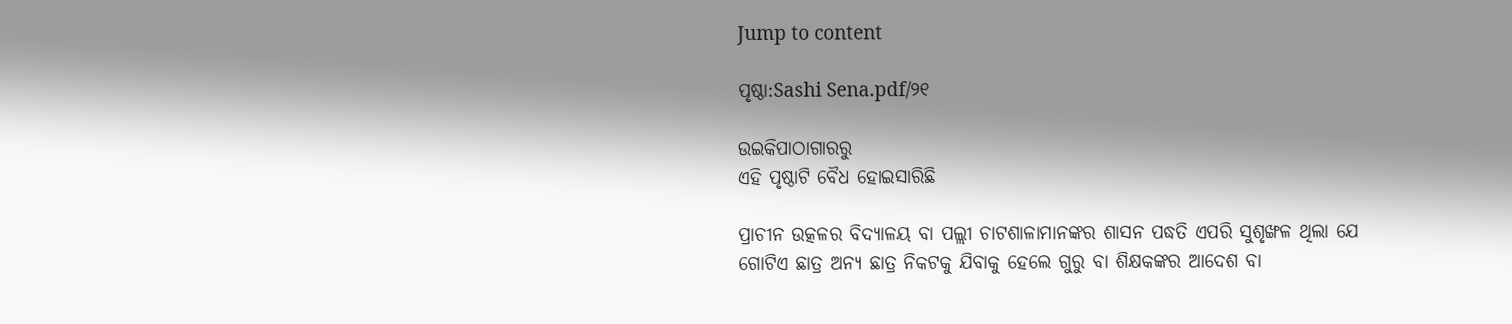Jump to content

ପୃଷ୍ଠା:Sashi Sena.pdf/୨୧

ଉଇକିପାଠାଗାର‌ରୁ
ଏହି ପୃଷ୍ଠାଟି ବୈଧ ହୋଇସାରିଛି

ପ୍ରାଚୀନ ଉତ୍କଳର ବିଦ୍ୟାଳୟ ବା ପଲ୍ଲୀ ଚାଟଶାଳାମାନଙ୍କର ଶାସନ ପ‌ଦ୍ଧତି ଏପରି ସୁଶୃଙ୍ଖଳ ଥିଲା ଯେ ଗୋଟିଏ ଛାତ୍ର ଅନ୍ୟ ଛାତ୍ର ନିକଟକୁ ଯିବାକୁ ହେଲେ ଗୁରୁ ବା ଶିକ୍ଷକଙ୍କର ଆଦେଶ ବା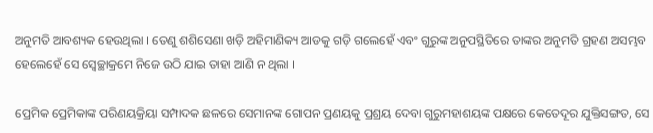ଅନୁମତି ଆବଶ୍ୟକ ହେଉଥିଲା । ତେଣୁ ଶଶିସେଣା ଖଡ଼ି ଅହିମାଣିକ୍ୟ ଆଡକୁ ଗଡ଼ି ଗଲେହେଁ ଏବଂ ଗୁରୁଙ୍କ ଅନୁପସ୍ଥିତିରେ ତାଙ୍କର ଅନୁମତି ଗ୍ରହଣ ଅସମ୍ଭବ ହେଲେହେଁ ସେ ସ୍ୱେଚ୍ଛାକ୍ରମେ ନିଜେ ଉଠି ଯାଇ ତାହା ଆଣି ନ ଥିଲା ।

ପ୍ରେମିକ ପ୍ରେମିକାଙ୍କ ପରିଣୟକ୍ରିୟା ସମ୍ପାଦକ ଛଳରେ ସେମାନଙ୍କ ଗୋପନ ପ୍ରଣୟକୁ ପ୍ରଶ୍ରୟ ଦେବା ଗୁରୁମହାଶୟଙ୍କ ପକ୍ଷରେ କେତେଦୂର ଯୁକ୍ତିସଙ୍ଗତ, ସେ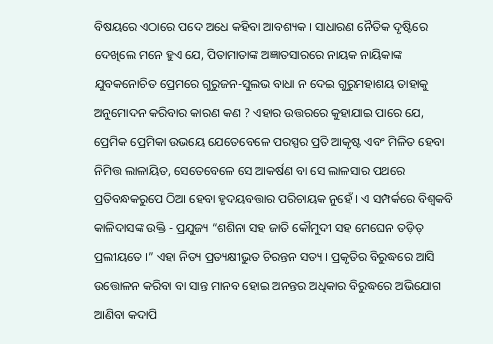ବିଷୟରେ ଏଠାରେ ପଦେ ଅଧେ କ‌ହିବା ଆବଶ୍ୟକ । ସାଧାରଣ ନୈତିକ ଦୃଷ୍ଟିରେ ଦେଖିଲେ ମନେ ହୁଏ ଯେ, ପିତାମାତାଙ୍କ ଅଜ୍ଞାତସାରରେ ନାୟକ ନାୟିକାଙ୍କ ଯୁବକନୋଚିତ ପ୍ରେମରେ ଗୁରୁଜନ-ସୁଲଭ ବାଧା ନ ଦେଇ ଗୁରୁମହାଶୟ ତାହାକୁ ଅନୁମୋଦନ କରିବାର କାରଣ କଣ ? ଏହାର ଉତ୍ତରରେ କୁହାଯାଇ ପାରେ ଯେ, ପ୍ରେମିକ ପ୍ରେମିକା ଉଭୟେ ଯେତେବେଳେ ପରସ୍ପର ପ୍ରତି ଆକୃଷ୍ଟ ଏବଂ ମିଳିତ ହେବା ନିମିତ୍ତ ଲାଳାୟିତ, ସେତେବେଳେ ସେ ଆକର୍ଷଣ ବା ସେ ଲାଳସାର ପଥରେ ପ୍ରତିବନ୍ଧକରୁପେ ଠିଆ ହେବା ହୃଦୟବତ୍ତାର ପରିଚାୟକ ନୁହେଁ । ଏ ସମ୍ପର୍କରେ ବିଶ୍ୱକବି କାଳିଦାସଙ୍କ ଉକ୍ତି - ପ୍ର‌ଯୁଜ୍ୟ “ଶଶିନା ସହ ଜାତି କୌମୁଦୀ ସହ ମେଘେନ ତଡ଼ିତ୍ ପ୍ରଲୀୟତେ ।” ଏହା ନିତ୍ୟ ପ୍ରତ୍ୟକ୍ଷୀଭୁତ ଚିରନ୍ତନ ସତ୍ୟ । ପ୍ରକୃତିର ବିରୁଦ୍ଧରେ ଆସି ଉତ୍ତୋଳନ କରିବା ବା ସାନ୍ତ ମାନବ ହୋଇ ଅନନ୍ତର ଅଧିକାର ବିରୁଦ୍ଧରେ ଅଭିଯୋଗ ଆଣିବା କଦାପି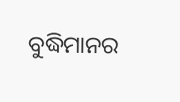ବୁଦ୍ଧିମାନର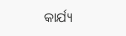କାର୍ଯ୍ୟ